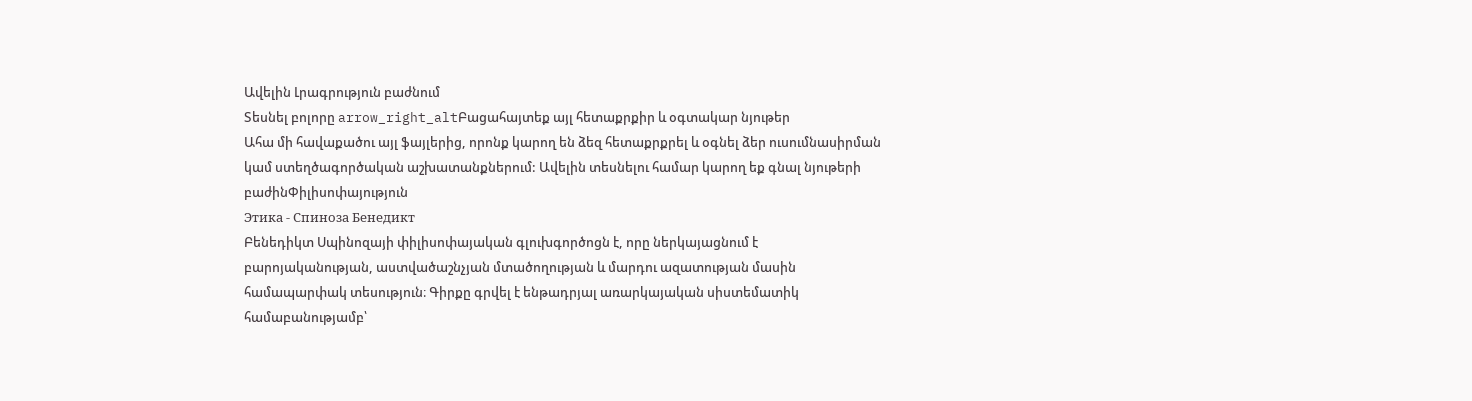Ավելին Լրագրություն բաժնում
Տեսնել բոլորը arrow_right_altԲացահայտեք այլ հետաքրքիր և օգտակար նյութեր
Ահա մի հավաքածու այլ ֆայլերից, որոնք կարող են ձեզ հետաքրքրել և օգնել ձեր ուսումնասիրման կամ ստեղծագործական աշխատանքներում: Ավելին տեսնելու համար կարող եք գնալ նյութերի բաժինՓիլիսոփայություն
Этика - Спиноза Бенедикт
Բենեդիկտ Սպինոզայի փիլիսոփայական գլուխգործոցն է, որը ներկայացնում է բարոյականության, աստվածաշնչյան մտածողության և մարդու ազատության մասին համապարփակ տեսություն։ Գիրքը գրվել է ենթադրյալ առարկայական սիստեմատիկ համաբանությամբ՝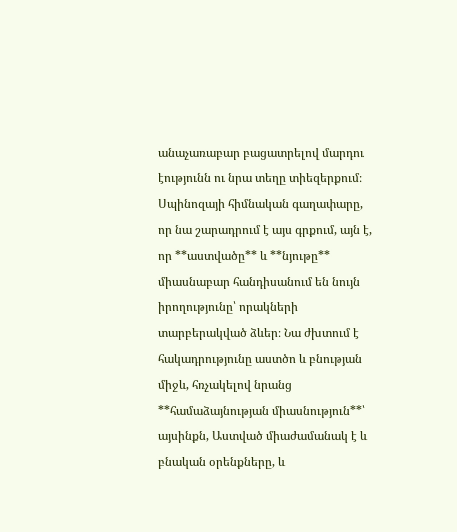անաչառաբար բացատրելով մարդու էությունն ու նրա տեղը տիեզերքում։ Սպինոզայի հիմնական գաղափարը, որ նա շարադրում է այս գրքում, այն է, որ **աստվածը** և **նյութը** միասնաբար հանդիսանում են նույն իրողությունը՝ որակների տարբերակված ձևեր։ Նա ժխտում է հակադրությունը աստծո և բնության միջև, հռչակելով նրանց **համաձայնության միասնություն**՝ այսինքն, Աստված միաժամանակ է և բնական օրենքները, և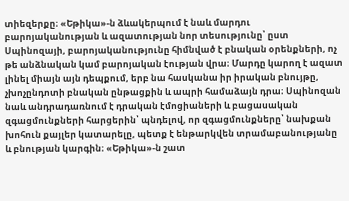տիեզերքը։ «Եթիկա»-ն ձևակերպում է նաև մարդու բարոյականության և ազատության նոր տեսությունը՝ ըստ Սպինոզայի, բարոյականությունը հիմնված է բնական օրենքների, ոչ թե անձնական կամ բարոյական էության վրա։ Մարդը կարող է ազատ լինել միայն այն դեպքում, երբ նա հասկանա իր իրական բնույթը, չխոչընդոտի բնական ընթացքին և ապրի համաձայն դրա։ Սպինոզան նաև անդրադառնում է դրական էմոցիաների և բացասական զգացմունքների հարցերին՝ պնդելով, որ զգացմունքները՝ նախքան խոհուն քայլեր կատարելը, պետք է ենթարկվեն տրամաբանությանը և բնության կարգին։ «Եթիկա»-ն շատ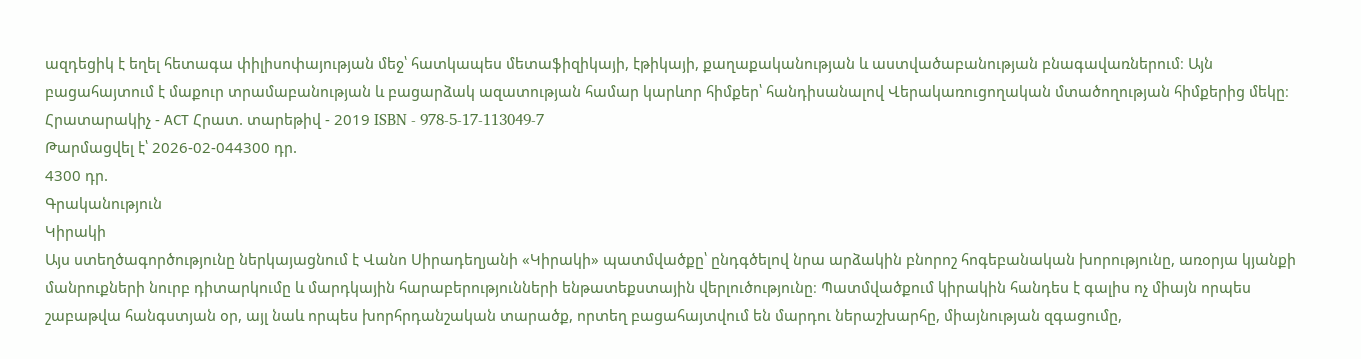ազդեցիկ է եղել հետագա փիլիսոփայության մեջ՝ հատկապես մետաֆիզիկայի, էթիկայի, քաղաքականության և աստվածաբանության բնագավառներում։ Այն բացահայտում է մաքուր տրամաբանության և բացարձակ ազատության համար կարևոր հիմքեր՝ հանդիսանալով Վերակառուցողական մտածողության հիմքերից մեկը։ Հրատարակիչ - АСТ Հրատ. տարեթիվ - 2019 ISBN - 978-5-17-113049-7
Թարմացվել է՝ 2026-02-044300 դր.
4300 դր.
Գրականություն
Կիրակի
Այս ստեղծագործությունը ներկայացնում է Վանո Սիրադեղյանի «Կիրակի» պատմվածքը՝ ընդգծելով նրա արձակին բնորոշ հոգեբանական խորությունը, առօրյա կյանքի մանրուքների նուրբ դիտարկումը և մարդկային հարաբերությունների ենթատեքստային վերլուծությունը։ Պատմվածքում կիրակին հանդես է գալիս ոչ միայն որպես շաբաթվա հանգստյան օր, այլ նաև որպես խորհրդանշական տարածք, որտեղ բացահայտվում են մարդու ներաշխարհը, միայնության զգացումը,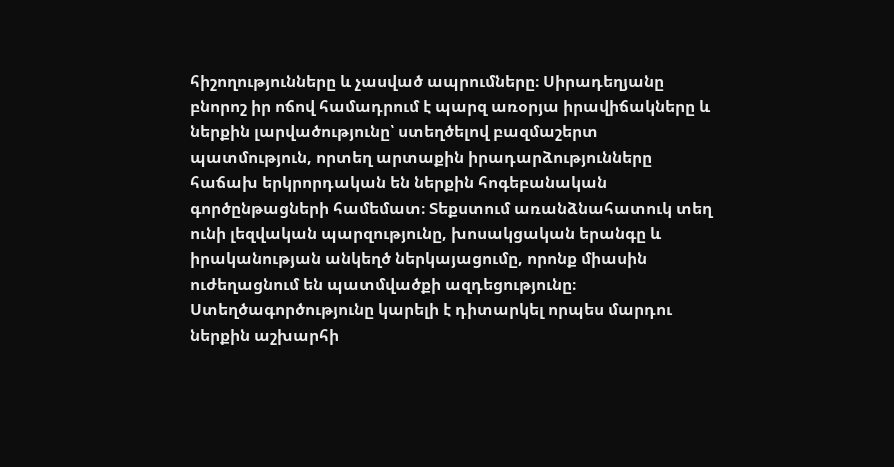հիշողությունները և չասված ապրումները։ Սիրադեղյանը բնորոշ իր ոճով համադրում է պարզ առօրյա իրավիճակները և ներքին լարվածությունը՝ ստեղծելով բազմաշերտ պատմություն, որտեղ արտաքին իրադարձությունները հաճախ երկրորդական են ներքին հոգեբանական գործընթացների համեմատ։ Տեքստում առանձնահատուկ տեղ ունի լեզվական պարզությունը, խոսակցական երանգը և իրականության անկեղծ ներկայացումը, որոնք միասին ուժեղացնում են պատմվածքի ազդեցությունը։ Ստեղծագործությունը կարելի է դիտարկել որպես մարդու ներքին աշխարհի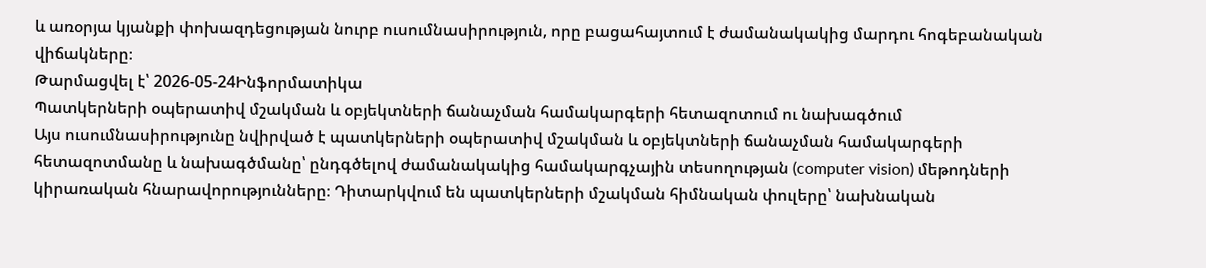և առօրյա կյանքի փոխազդեցության նուրբ ուսումնասիրություն, որը բացահայտում է ժամանակակից մարդու հոգեբանական վիճակները։
Թարմացվել է՝ 2026-05-24Ինֆորմատիկա
Պատկերների օպերատիվ մշակման և օբյեկտների ճանաչման համակարգերի հետազոտում ու նախագծում
Այս ուսումնասիրությունը նվիրված է պատկերների օպերատիվ մշակման և օբյեկտների ճանաչման համակարգերի հետազոտմանը և նախագծմանը՝ ընդգծելով ժամանակակից համակարգչային տեսողության (computer vision) մեթոդների կիրառական հնարավորությունները։ Դիտարկվում են պատկերների մշակման հիմնական փուլերը՝ նախնական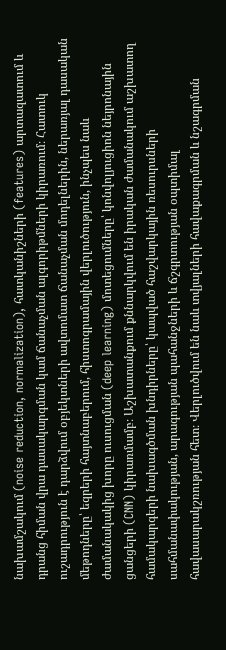նախամշակում (noise reduction, normalization), հատկանիշների (features) արտազատում և դրանց հիման վրա դասակարգման կամ ճանաչման ալգորիթմների կիրառում։ Հատուկ ուշադրություն է դարձվում օբյեկտների ավտոմատ ճանաչման մոդելներին, ներառյալ դասական մեթոդները՝ եզրերի հայտնաբերում, հիստոգրամային վերլուծություն, ինչպես նաև ժամանակակից խորը ուսուցման (deep learning) մոտեցումները՝ կոնվոլյուցիոն նեյրոնային ցանցերի (CNN) կիրառմամբ։ Աշխատանքում քննարկվում են իրական ժամանակում աշխատող համակարգերի նախագծման խնդիրները՝ կապված հաշվարկային ռեսուրսների սահմանափակության, արագության պահանջների և ճշգրտության օպտիմալ հավասարակշռության հետ։ Վերլուծվում են նաև տվյալների հավաքագրման և նշագրման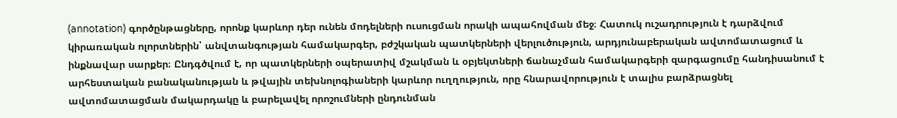(annotation) գործընթացները, որոնք կարևոր դեր ունեն մոդելների ուսուցման որակի ապահովման մեջ։ Հատուկ ուշադրություն է դարձվում կիրառական ոլորտներին՝ անվտանգության համակարգեր, բժշկական պատկերների վերլուծություն, արդյունաբերական ավտոմատացում և ինքնավար սարքեր։ Ընդգծվում է, որ պատկերների օպերատիվ մշակման և օբյեկտների ճանաչման համակարգերի զարգացումը հանդիսանում է արհեստական բանականության և թվային տեխնոլոգիաների կարևոր ուղղություն, որը հնարավորություն է տալիս բարձրացնել ավտոմատացման մակարդակը և բարելավել որոշումների ընդունման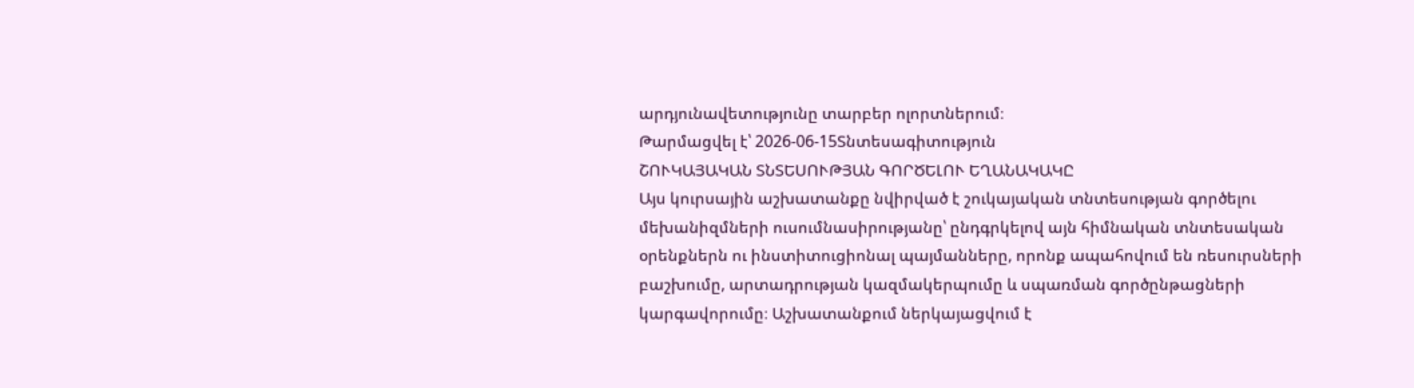արդյունավետությունը տարբեր ոլորտներում։
Թարմացվել է՝ 2026-06-15Տնտեսագիտություն
ՇՈՒԿԱՅԱԿԱՆ ՏՆՏԵՍՈՒԹՅԱՆ ԳՈՐԾԵԼՈՒ ԵՂԱՆԱԿԱԿԸ
Այս կուրսային աշխատանքը նվիրված է շուկայական տնտեսության գործելու մեխանիզմների ուսումնասիրությանը՝ ընդգրկելով այն հիմնական տնտեսական օրենքներն ու ինստիտուցիոնալ պայմանները, որոնք ապահովում են ռեսուրսների բաշխումը, արտադրության կազմակերպումը և սպառման գործընթացների կարգավորումը։ Աշխատանքում ներկայացվում է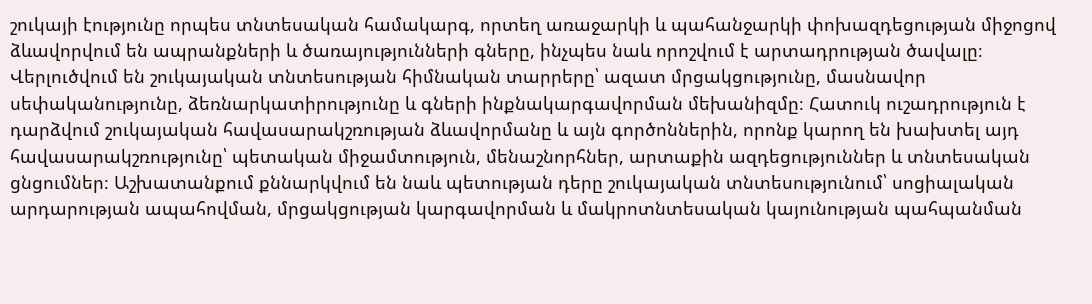շուկայի էությունը որպես տնտեսական համակարգ, որտեղ առաջարկի և պահանջարկի փոխազդեցության միջոցով ձևավորվում են ապրանքների և ծառայությունների գները, ինչպես նաև որոշվում է արտադրության ծավալը։ Վերլուծվում են շուկայական տնտեսության հիմնական տարրերը՝ ազատ մրցակցությունը, մասնավոր սեփականությունը, ձեռնարկատիրությունը և գների ինքնակարգավորման մեխանիզմը։ Հատուկ ուշադրություն է դարձվում շուկայական հավասարակշռության ձևավորմանը և այն գործոններին, որոնք կարող են խախտել այդ հավասարակշռությունը՝ պետական միջամտություն, մենաշնորհներ, արտաքին ազդեցություններ և տնտեսական ցնցումներ։ Աշխատանքում քննարկվում են նաև պետության դերը շուկայական տնտեսությունում՝ սոցիալական արդարության ապահովման, մրցակցության կարգավորման և մակրոտնտեսական կայունության պահպանման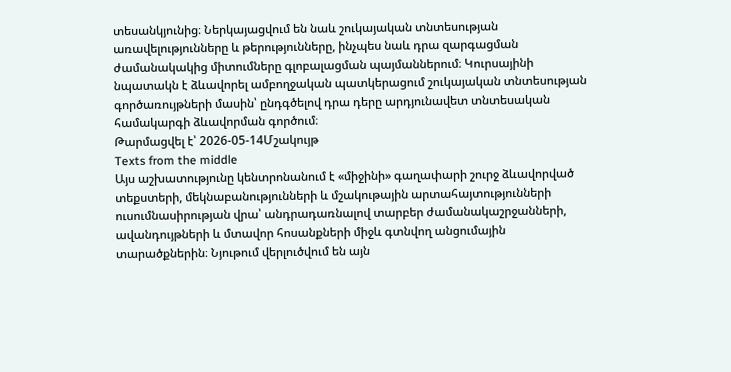տեսանկյունից։ Ներկայացվում են նաև շուկայական տնտեսության առավելությունները և թերությունները, ինչպես նաև դրա զարգացման ժամանակակից միտումները գլոբալացման պայմաններում։ Կուրսայինի նպատակն է ձևավորել ամբողջական պատկերացում շուկայական տնտեսության գործառույթների մասին՝ ընդգծելով դրա դերը արդյունավետ տնտեսական համակարգի ձևավորման գործում։
Թարմացվել է՝ 2026-05-14Մշակույթ
Texts from the middle
Այս աշխատությունը կենտրոնանում է «միջինի» գաղափարի շուրջ ձևավորված տեքստերի, մեկնաբանությունների և մշակութային արտահայտությունների ուսումնասիրության վրա՝ անդրադառնալով տարբեր ժամանակաշրջանների, ավանդույթների և մտավոր հոսանքների միջև գտնվող անցումային տարածքներին։ Նյութում վերլուծվում են այն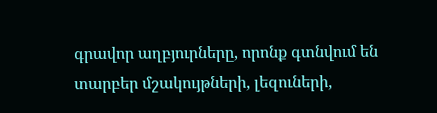գրավոր աղբյուրները, որոնք գտնվում են տարբեր մշակույթների, լեզուների,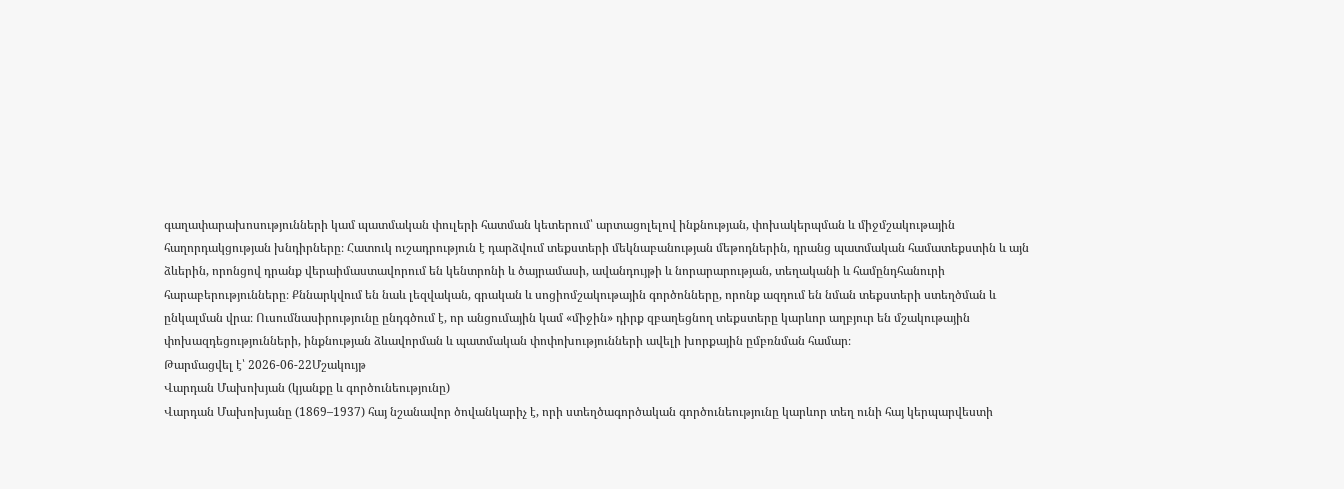գաղափարախոսությունների կամ պատմական փուլերի հատման կետերում՝ արտացոլելով ինքնության, փոխակերպման և միջմշակութային հաղորդակցության խնդիրները։ Հատուկ ուշադրություն է դարձվում տեքստերի մեկնաբանության մեթոդներին, դրանց պատմական համատեքստին և այն ձևերին, որոնցով դրանք վերաիմաստավորում են կենտրոնի և ծայրամասի, ավանդույթի և նորարարության, տեղականի և համընդհանուրի հարաբերությունները։ Քննարկվում են նաև լեզվական, գրական և սոցիոմշակութային գործոնները, որոնք ազդում են նման տեքստերի ստեղծման և ընկալման վրա։ Ուսումնասիրությունը ընդգծում է, որ անցումային կամ «միջին» դիրք զբաղեցնող տեքստերը կարևոր աղբյուր են մշակութային փոխազդեցությունների, ինքնության ձևավորման և պատմական փոփոխությունների ավելի խորքային ըմբռնման համար։
Թարմացվել է՝ 2026-06-22Մշակույթ
Վարդան Մախոխյան (կյանքը և գործունեությունը)
Վարդան Մախոխյանը (1869–1937) հայ նշանավոր ծովանկարիչ է, որի ստեղծագործական գործունեությունը կարևոր տեղ ունի հայ կերպարվեստի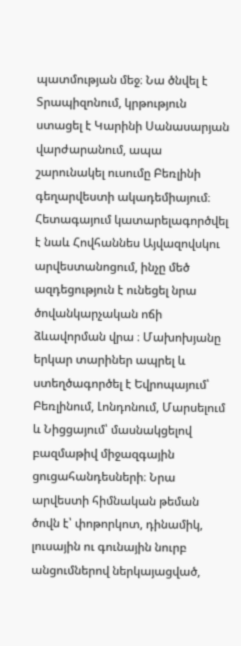պատմության մեջ։ Նա ծնվել է Տրապիզոնում, կրթություն ստացել է Կարինի Սանասարյան վարժարանում, ապա շարունակել ուսումը Բեռլինի գեղարվեստի ակադեմիայում։ Հետագայում կատարելագործվել է նաև Հովհաննես Այվազովսկու արվեստանոցում, ինչը մեծ ազդեցություն է ունեցել նրա ծովանկարչական ոճի ձևավորման վրա ։ Մախոխյանը երկար տարիներ ապրել և ստեղծագործել է Եվրոպայում՝ Բեռլինում, Լոնդոնում, Մարսելում և Նիցցայում՝ մասնակցելով բազմաթիվ միջազգային ցուցահանդեսների։ Նրա արվեստի հիմնական թեման ծովն է՝ փոթորկոտ, դինամիկ, լուսային ու գունային նուրբ անցումներով ներկայացված,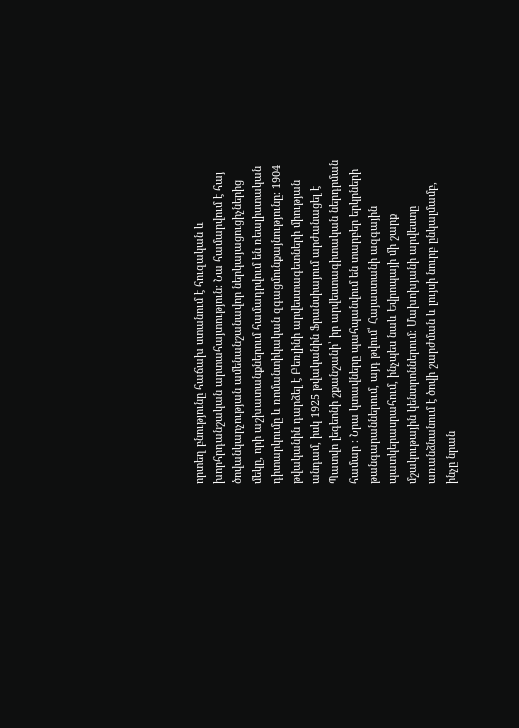որտեղ բնությունը հաճախ ստանում է հուզական և խորհրդանշական արտահայտություն։ Նա համարվում է հայ ծովանկարչության ամենանշանավոր ներկայացուցիչներից մեկը, որի աշխատանքներում համադրվում են ռեալիստական դիտարկումը և ռոմանտիկական զգացմունքայնությունը։ 1904 թվականին դարձել է Բեռլինի արվեստագետների միության անդամ, իսկ 1925 թվականին Ֆրանսիայում արժանացել է Պատվո լեգեոնի շքանշանի՝ իր արվեստագիտական ներդրման համար ։ Նրա կտավները պահպանվում են տարբեր երկրների թանգարաններում, այդ թվում՝ Հայաստանի ազգային պատկերասրահում, ինչպես նաև Եվրոպայի մի շարք մշակութային կենտրոններում։ Մախոխյանի արվեստը առանձնանում է ծովի շարժման և լույսի նուրբ ընկալմամբ, ինչը նրան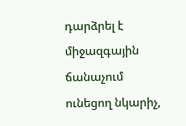դարձրել է միջազգային ճանաչում ունեցող նկարիչ,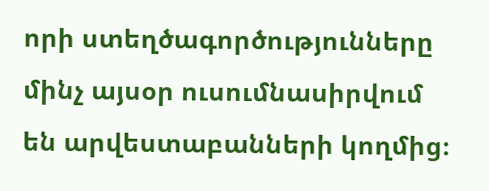որի ստեղծագործությունները մինչ այսօր ուսումնասիրվում են արվեստաբանների կողմից։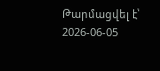Թարմացվել է՝ 2026-06-05